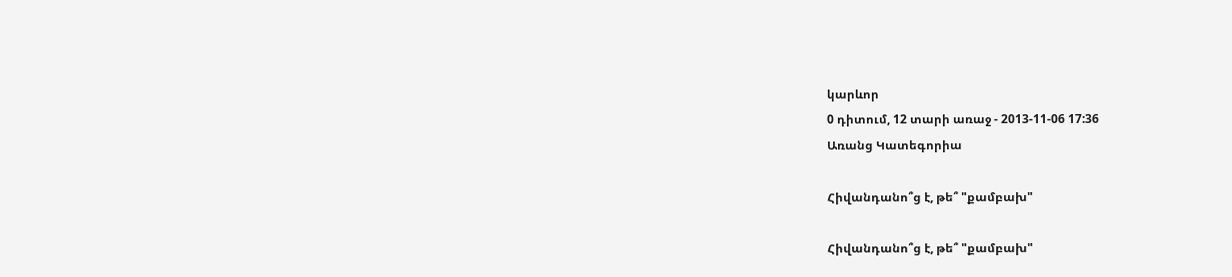կարևոր
0 դիտում, 12 տարի առաջ - 2013-11-06 17:36
Առանց Կատեգորիա

Հիվանդանո՞ց է, թե՞ "քամբախ"

Հիվանդանո՞ց է, թե՞ "քամբախ"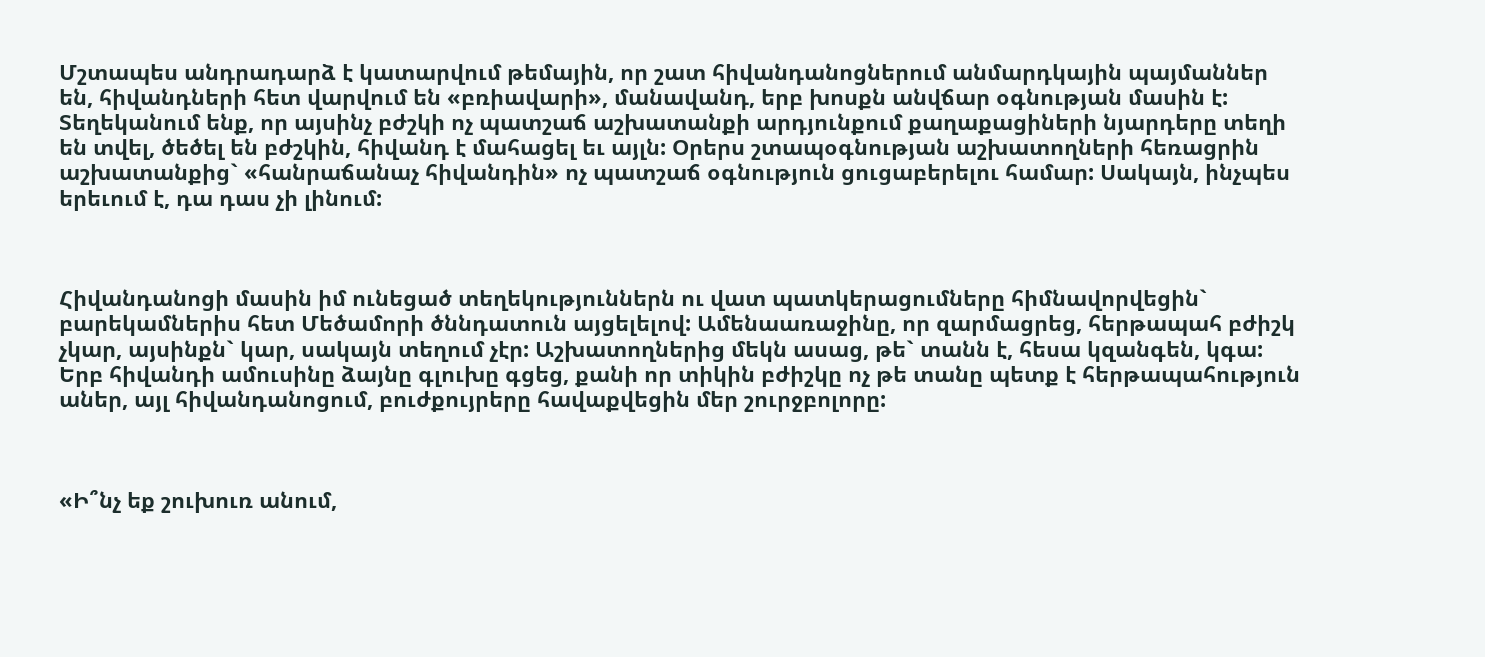Մշտապես անդրադարձ է կատարվում թեմային, որ շատ հիվանդանոցներում անմարդկային պայմաններ են, հիվանդների հետ վարվում են «բռիավարի», մանավանդ, երբ խոսքն անվճար օգնության մասին է: Տեղեկանում ենք, որ այսինչ բժշկի ոչ պատշաճ աշխատանքի արդյունքում քաղաքացիների նյարդերը տեղի են տվել, ծեծել են բժշկին, հիվանդ է մահացել եւ այլն: Օրերս շտապօգնության աշխատողների հեռացրին աշխատանքից` «հանրաճանաչ հիվանդին» ոչ պատշաճ օգնություն ցուցաբերելու համար: Սակայն, ինչպես երեւում է, դա դաս չի լինում:



Հիվանդանոցի մասին իմ ունեցած տեղեկություններն ու վատ պատկերացումները հիմնավորվեցին` բարեկամներիս հետ Մեծամորի ծննդատուն այցելելով: Ամենաառաջինը, որ զարմացրեց, հերթապահ բժիշկ չկար, այսինքն` կար, սակայն տեղում չէր: Աշխատողներից մեկն ասաց, թե` տանն է, հեսա կզանգեն, կգա: Երբ հիվանդի ամուսինը ձայնը գլուխը գցեց, քանի որ տիկին բժիշկը ոչ թե տանը պետք է հերթապահություն աներ, այլ հիվանդանոցում, բուժքույրերը հավաքվեցին մեր շուրջբոլորը:



«Ի՞նչ եք շուխուռ անում,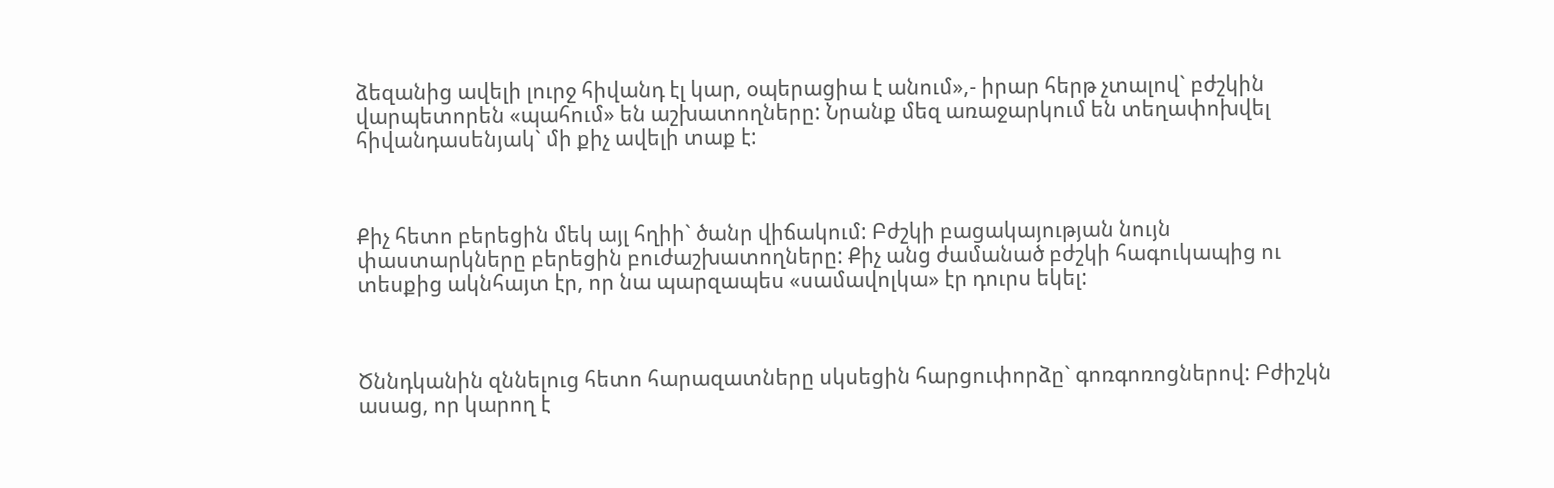ձեզանից ավելի լուրջ հիվանդ էլ կար, օպերացիա է անում»,- իրար հերթ չտալով` բժշկին վարպետորեն «պահում» են աշխատողները: Նրանք մեզ առաջարկում են տեղափոխվել հիվանդասենյակ` մի քիչ ավելի տաք է:



Քիչ հետո բերեցին մեկ այլ հղիի` ծանր վիճակում: Բժշկի բացակայության նույն փաստարկները բերեցին բուժաշխատողները: Քիչ անց ժամանած բժշկի հագուկապից ու տեսքից ակնհայտ էր, որ նա պարզապես «սամավոլկա» էր դուրս եկել:



Ծննդկանին զննելուց հետո հարազատները սկսեցին հարցուփորձը` գոռգոռոցներով: Բժիշկն ասաց, որ կարող է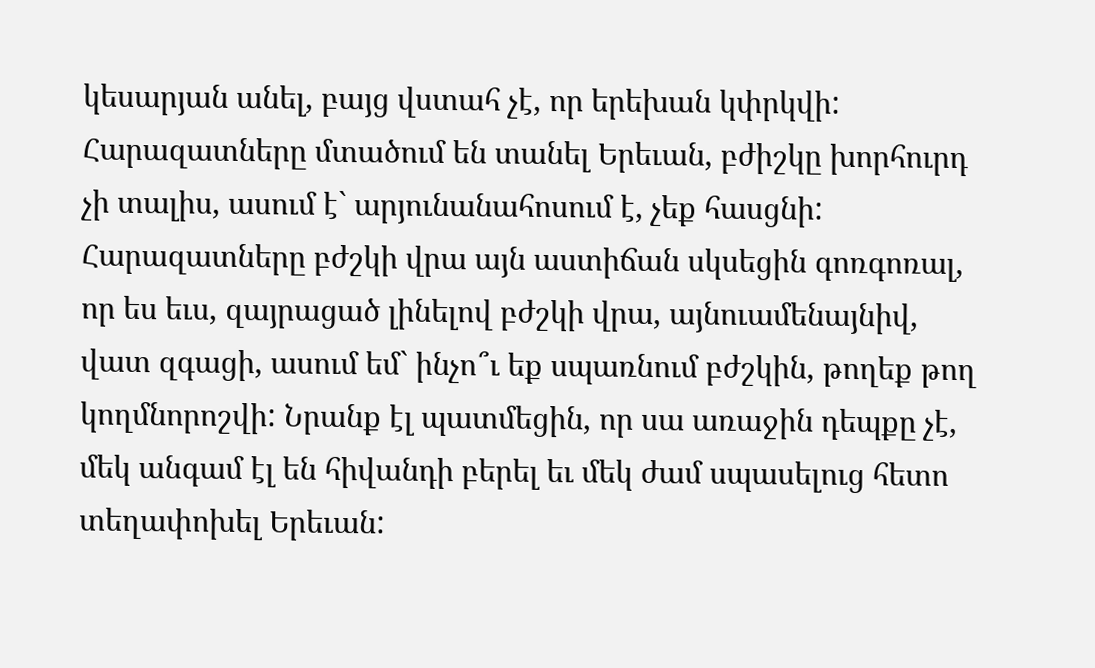կեսարյան անել, բայց վստահ չէ, որ երեխան կփրկվի: Հարազատները մտածում են տանել Երեւան, բժիշկը խորհուրդ չի տալիս, ասում է` արյունանահոսում է, չեք հասցնի: Հարազատները բժշկի վրա այն աստիճան սկսեցին գոռգոռալ, որ ես եւս, զայրացած լինելով բժշկի վրա, այնուամենայնիվ, վատ զգացի, ասում եմ` ինչո՞ւ եք սպառնում բժշկին, թողեք թող կողմնորոշվի: Նրանք էլ պատմեցին, որ սա առաջին դեպքը չէ, մեկ անգամ էլ են հիվանդի բերել եւ մեկ ժամ սպասելուց հետո տեղափոխել Երեւան: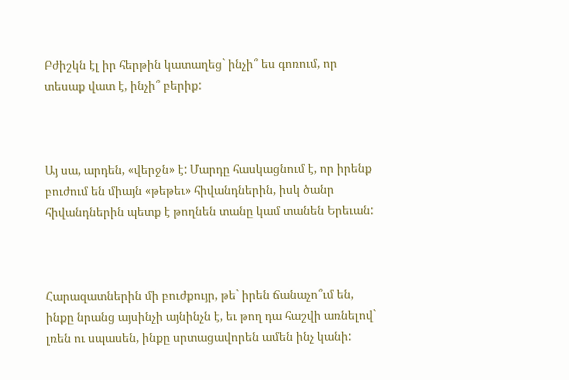Բժիշկն էլ իր հերթին կատաղեց` ինչի՞ ես գոռում, որ տեսաք վատ է, ինչի՞ բերիք:



Այ սա, արդեն, «վերջն» է: Մարդը հասկացնում է, որ իրենք բուժում են միայն «թեթեւ» հիվանդներին, իսկ ծանր հիվանդներին պետք է թողնեն տանը կամ տանեն Երեւան:



Հարազատներին մի բուժքույր, թե` իրեն ճանաչո՞ւմ են, ինքը նրանց այսինչի այնինչն է, եւ թող դա հաշվի առնելով` լռեն ու սպասեն, ինքը սրտացավորեն ամեն ինչ կանի: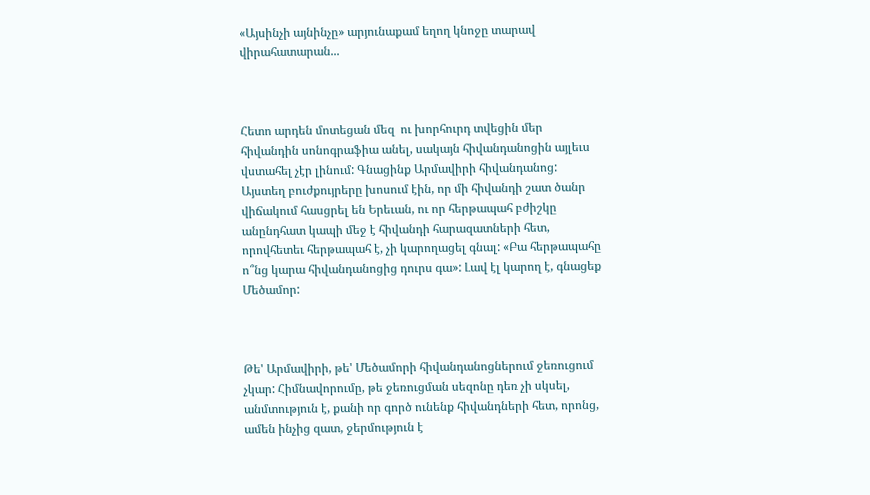«Այսինչի այնինչը» արյունաքամ եղող կնոջը տարավ վիրահատարան...



Հետո արդեն մոտեցան մեզ  ու խորհուրդ տվեցին մեր հիվանդին սոնոգրաֆիա անել, սակայն հիվանդանոցին այլեւս վստահել չէր լինում: Գնացինք Արմավիրի հիվանդանոց: Այստեղ բուժքույրերը խոսում էին, որ մի հիվանդի շատ ծանր վիճակում հասցրել են Երեւան, ու որ հերթապահ բժիշկը անընդհատ կապի մեջ է հիվանդի հարազատների հետ, որովհետեւ հերթապահ է, չի կարողացել գնալ: «Բա հերթապահը ո՞նց կարա հիվանդանոցից դուրս գա»: Լավ էլ կարող է, գնացեք Մեծամոր:



Թե' Արմավիրի, թե' Մեծամորի հիվանդանոցներում ջեռուցում չկար: Հիմնավորումը, թե ջեռուցման սեզոնը դեռ չի սկսել, անմտություն է, քանի որ գործ ունենք հիվանդների հետ, որոնց, ամեն ինչից զատ, ջերմություն է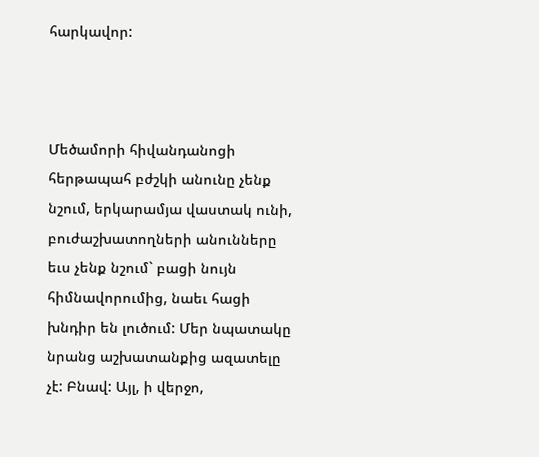հարկավոր:



Մեծամորի հիվանդանոցի հերթապահ բժշկի անունը չենք նշում, երկարամյա վաստակ ունի, բուժաշխատողների անունները եւս չենք նշում` բացի նույն հիմնավորումից, նաեւ հացի խնդիր են լուծում: Մեր նպատակը նրանց աշխատանքից ազատելը չէ: Բնավ: Այլ, ի վերջո,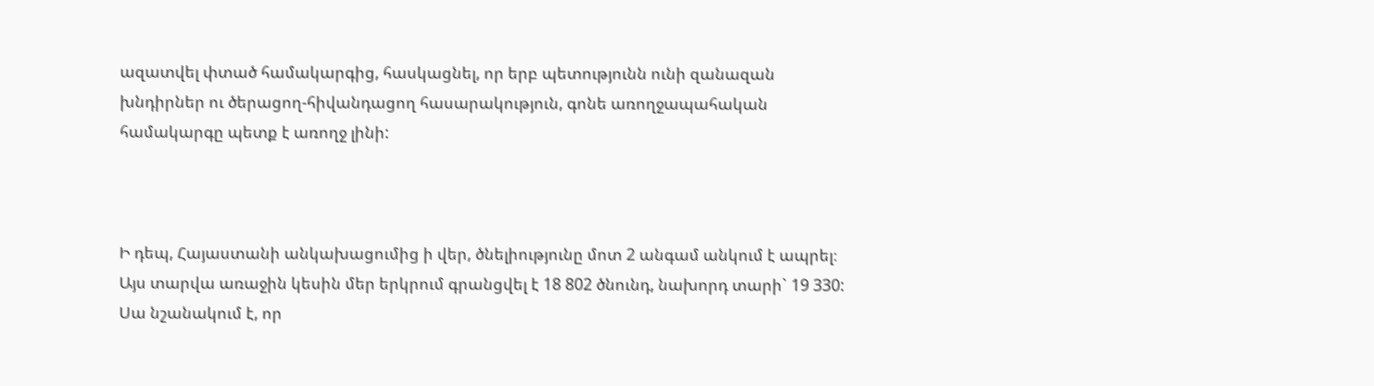ազատվել փտած համակարգից, հասկացնել, որ երբ պետությունն ունի զանազան խնդիրներ ու ծերացող-հիվանդացող հասարակություն, գոնե առողջապահական համակարգը պետք է առողջ լինի:



Ի դեպ, Հայաստանի անկախացումից ի վեր, ծնելիությունը մոտ 2 անգամ անկում է ապրել։ Այս տարվա առաջին կեսին մեր երկրում գրանցվել է 18 802 ծնունդ, նախորդ տարի` 19 330: Սա նշանակում է, որ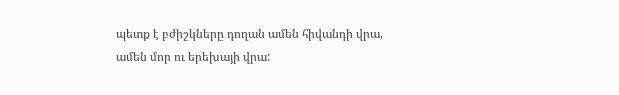պետք է բժիշկները դողան ամեն հիվանդի վրա, ամեն մոր ու երեխայի վրա: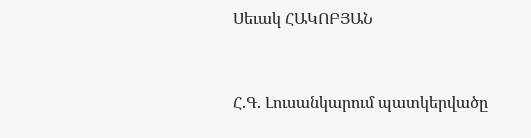Սեւակ ՀԱԿՈԲՅԱՆ



Հ.Գ. Լուսանկարում պատկերվածը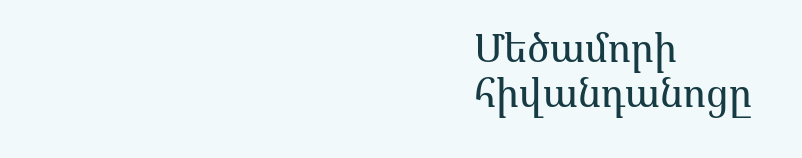Մեծամորի հիվանդանոցը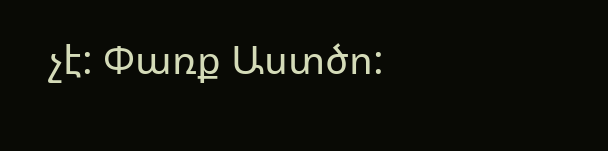չէ: Փառք Աստծո: